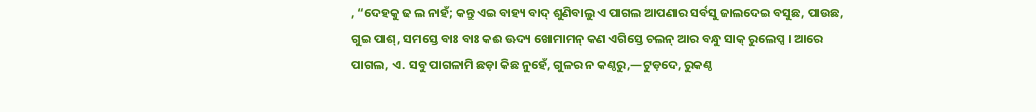, “ଦେହକୁ ଢ ଲ ନାହଁ; କନ୍ତୁ ଏଇ ବାହ୍ୟ ବାଦ୍ ଶୁଣିବାଲୁ ଏ ପାଗଲ ଆପଣାର ସର୍ବସୁ ଜାଲଦେଇ ବସୁଛ, ପାଉଛ, ଗୁଇ ପାଶ୍, ସମସ୍ତେ ବାଃ ବାଃ କଈ ଊଦ୍ୟ ଖୋମାମନ୍ କଣ ଏଗିସ୍ତେ ଚଲନ୍ ଆର ବନ୍ଧୁ ସାକ୍ ରୁଲେପ୍ସ । ଆରେ ପାଗଲ, ଏ. ସବୁ ପାଗଳାମି ଛଡ଼ା କିଛ ନୁହେଁ, ଗୁଳର ନ କଣ୍ଠରୁ,—ଟୁଡ଼ଦେ, ରୁକଣ୍ଠ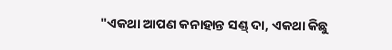"ଏକଥା ଆପଣ କନାହାନ୍ତ ସଣ୍ଡ୍ ଦା, ଏକଥା କିଛୁ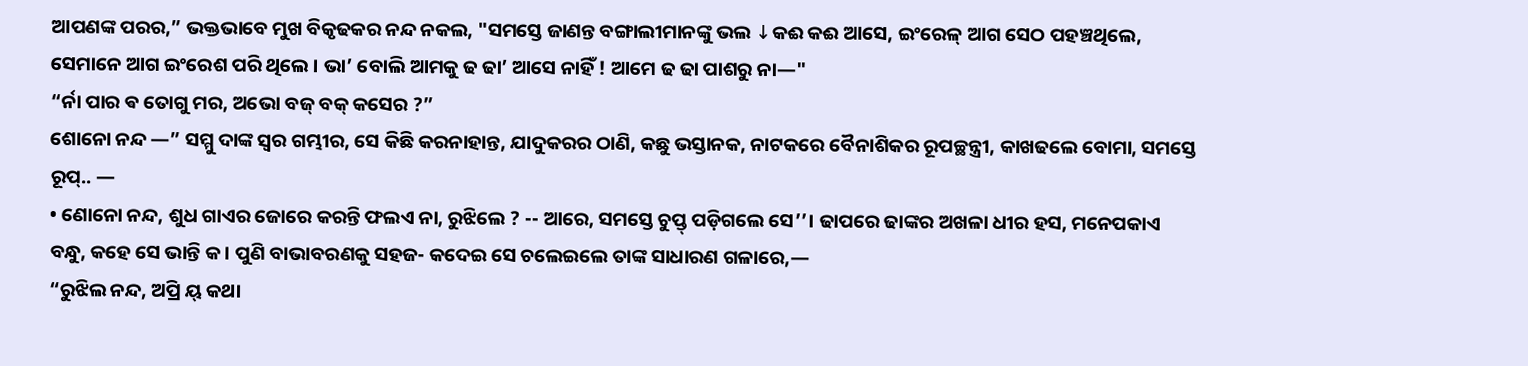ଆପଣଙ୍କ ପରର,” ଭକ୍ତଭାବେ ମୁଖ ବିକୃଢକର ନନ୍ଦ ନକଲ, "ସମସ୍ତେ ଜାଣନ୍ତ ବଙ୍ଗାଲୀମାନଙ୍କୁ ଭଲ ↓କଈ କଈ ଆସେ, ଇଂରେଳ୍ ଆଗ ସେଠ ପହଞ୍ଚଥିଲେ, ସେମାନେ ଆଗ ଇଂରେଶ ପରି ଥିଲେ । ଭା’ ବୋଲି ଆମକୁ ଢ ଢା’ ଆସେ ନାହିଁ ! ଆମେ ଢ ଢା ପାଶରୁ ନା—"
“ର୍ନା ପାର ଵ ତୋଗୁ ମର, ଅଭୋ ବଜ୍ ବକ୍ କସେର ?”
ଶୋନୋ ନନ୍ଦ —” ସମ୍ମୁ ଦାଙ୍କ ସ୍ବର ଗମ୍ଭୀର, ସେ କିଛି କରନାହାନ୍ତ, ଯାଦୁକରର ଠାଣି, କଛୁ ଭସ୍ତାନକ, ନାଟକରେ ବୈନାଶିକର ରୂପଚ୍ଛନ୍ତ୍ରୀ, କାଖଢଲେ ବୋମା, ସମସ୍ତେ ରୂପ୍.. —
• ଣୋନୋ ନନ୍ଦ, ଶୁଧ ଗାଏର ଜୋରେ କରନ୍ତି ଫଲଏ ନା, ରୁଝିଲେ ? -- ଆରେ, ସମସ୍ତେ ଚୁପ୍ତ୍ ପଡ଼ିଗଲେ ସେ’’। ଢାପରେ ଢାଙ୍କର ଅଖଳା ଧୀର ହସ, ମନେପକାଏ ବନ୍ଧୁ, କହେ ସେ ଭାନ୍ତି କ । ପୁଣି ବାଭାବରଣକୁ ସହଜ- କଦେଇ ସେ ଚଲେଇଲେ ତାଙ୍କ ସାଧାରଣ ଗଳାରେ,—
“ରୁଝିଲ ନନ୍ଦ, ଅପ୍ରି ୟ୍ କଥା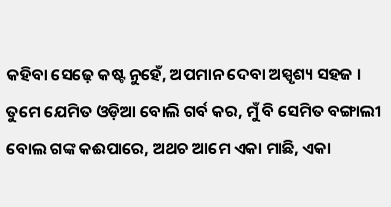କହିବା ସେଢ଼େ କଷ୍ଟ ନୁହେଁ, ଅପମାନ ଦେବା ଅସ୍ପୃଶ୍ୟ ସହଜ । ତୁମେ ଯେମିତ ଓଡ଼ିଆ ବୋଲି ଗର୍ବ କର, ମୁଁ ବି ସେମିତ ବଙ୍ଗାଲୀ ବୋଲ ଗଙ୍କ କଈପାରେ, ଅଥଚ ଆମେ ଏକା ମାଛି, ଏକା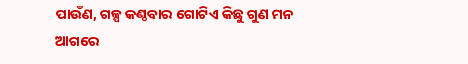ପାଉଁଣ, ଗଳ୍ପ କଣ୍ଠବାର ଗୋଟିଏ କିଛୁ ଗୁଣ ମନ ଆଗରେ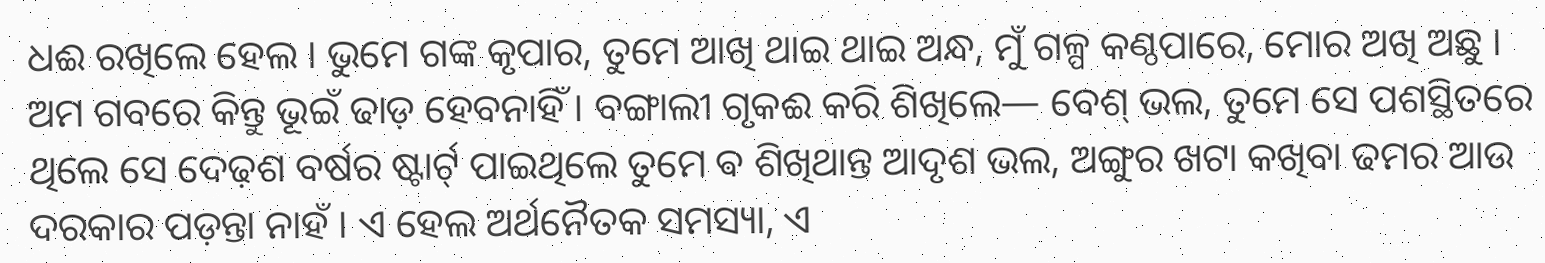ଧଈ ରଖିଲେ ହେଲ । ଭୁମେ ଗଙ୍କ କୃପାର, ତୁମେ ଆଖି ଥାଇ ଥାଇ ଅନ୍ଧ, ମୁଁ ଗଳ୍ପ କଣ୍ଠପାରେ, ମୋର ଅଖି ଅଛୁ । ଅମ ଗବରେ କିନ୍ତୁ ଭୂଇଁ ଢାଡ଼ ହେବନାହିଁ । ବଙ୍ଗାଲୀ ଗୃକଈ କରି ଶିଖିଲେ— ବେଶ୍ ଭଲ, ତୁମେ ସେ ପଶସ୍ଥିତରେ ଥିଲେ ସେ ଦେଢ଼ଶ ବର୍ଷର ଷ୍ଟାର୍ଟ୍ ପାଇଥିଲେ ତୁମେ ଵ ଶିଖିଥାନ୍ତ ଆଦୃଶ ଭଲ, ଅଙ୍ଗୁର ଖଟା କଖିବା ଢମର ଆଉ ଦରକାର ପଡ଼ନ୍ତା ନାହଁ । ଏ ହେଲ ଅର୍ଥନୈତକ ସମସ୍ୟା, ଏ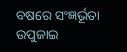ବଷରେ ସଂଜ୍ଞର୍ଭୂତା ଉପୁଜାଇ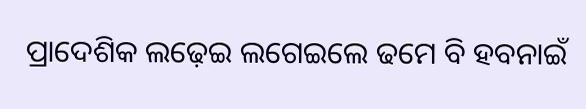ପ୍ରାଦେଶିକ ଲଢ଼େଇ ଲଗେଇଲେ ଢମେ ବି ହବନାଇଁ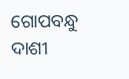ଗୋପବନ୍ଧୁ ଦାଶୀ